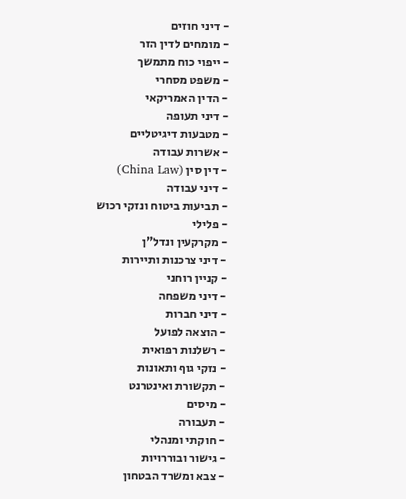- דיני חוזים
- מומחים לדין הזר
- ייפוי כוח מתמשך
- משפט מסחרי
- הדין האמריקאי
- דיני תעופה
- מטבעות דיגיטליים
- אשרות עבודה
- דין סין (China Law)
- דיני עבודה
- תביעות ביטוח ונזקי רכוש
- פלילי
- מקרקעין ונדל"ן
- דיני צרכנות ותיירות
- קניין רוחני
- דיני משפחה
- דיני חברות
- הוצאה לפועל
- רשלנות רפואית
- נזקי גוף ותאונות
- תקשורת ואינטרנט
- מיסים
- תעבורה
- חוקתי ומנהלי
- גישור ובוררויות
- צבא ומשרד הבטחון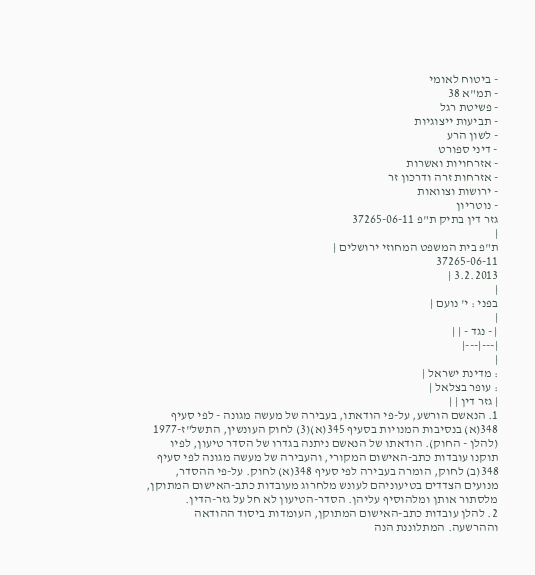- ביטוח לאומי
- תמ"א 38
- פשיטת רגל
- תביעות ייצוגיות
- לשון הרע
- דיני ספורט
- אזרחויות ואשרות
- אזרחות זרה ודרכון זר
- ירושות וצוואות
- נוטריון
גזר דין בתיק ת"פ 37265-06-11
|
ת"פ בית המשפט המחוזי ירושלים |
37265-06-11
3.2.2013 |
|
בפני : י' נועם |
|
| - נגד - | |
|---|---|
|
: מדינת ישראל |
: עופר בצלאל |
| גזר דין | |
1. הנאשם הורשע, על-פי הודאתו, בעבירה של מעשה מגונה - לפי סעיף 348(א) בנסיבות המנויות בסעיף 345(א)(3) לחוק העונשין, התשל"ז-1977 (להלן - החוק). הודאתו של הנאשם ניתנה בגדרו של הסדר טיעון, לפיו תוקנו עובדות כתב-האישום המקורי, והעבירה של מעשה מגונה לפי סעיף 348(ב) לחוק, הומרה בעבירה לפי סעיף 348(א) לחוק. על-פי ההסדר, מנועים הצדדים בטיעוניהם לעונש מלחרוג מעובדות כתב-האישום המתוקן, מלסתור אותן ומלהוסיף עליהן. הסדר-הטיעון לא חל על גזר-הדין.
2. להלן עובדות כתב-האישום המתוקן, העומדות ביסוד ההודאה וההרשעה. המתלוננת הנה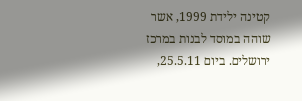קטינה ילידת 1999, אשר שוהה במוסד לבנות במרכז ירושלים. ביום 25.5.11,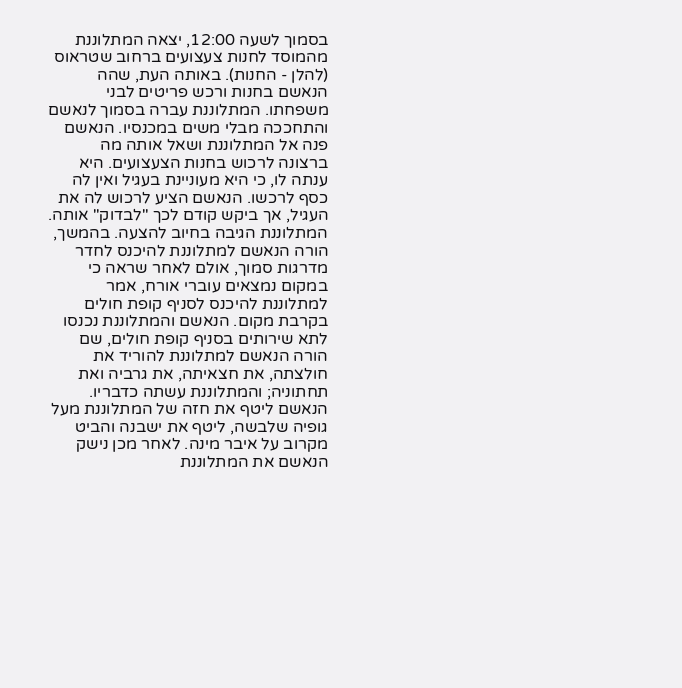בסמוך לשעה 12:00, יצאה המתלוננת מהמוסד לחנות צעצועים ברחוב שטראוס (להלן - החנות). באותה העת, שהה הנאשם בחנות ורכש פריטים לבני משפחתו. המתלוננת עברה בסמוך לנאשם והתחככה מבלי משים במכנסיו. הנאשם פנה אל המתלוננת ושאל אותה מה ברצונה לרכוש בחנות הצעצועים. היא ענתה לו, כי היא מעוניינת בעגיל ואין לה כסף לרכשו. הנאשם הציע לרכוש לה את העגיל, אך ביקש קודם לכך "לבדוק" אותה. המתלוננת הגיבה בחיוב להצעה. בהמשך, הורה הנאשם למתלוננת להיכנס לחדר מדרגות סמוך, אולם לאחר שראה כי במקום נמצאים עוברי אורח, אמר למתלוננת להיכנס לסניף קופת חולים בקרבת מקום. הנאשם והמתלוננת נכנסו לתא שירותים בסניף קופת חולים, שם הורה הנאשם למתלוננת להוריד את חולצתה, את חצאיתה, את גרביה ואת תחתוניה; והמתלוננת עשתה כדבריו. הנאשם ליטף את חזה של המתלוננת מעל גופיה שלבשה, ליטף את ישבנה והביט מקרוב על איבר מינה. לאחר מכן נישק הנאשם את המתלוננת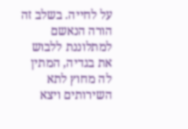על לחייה. בשלב זה הורה הנאשם למתלוננת ללבוש את בגדיה, המתין לה מחוץ לתא השירותים ויצא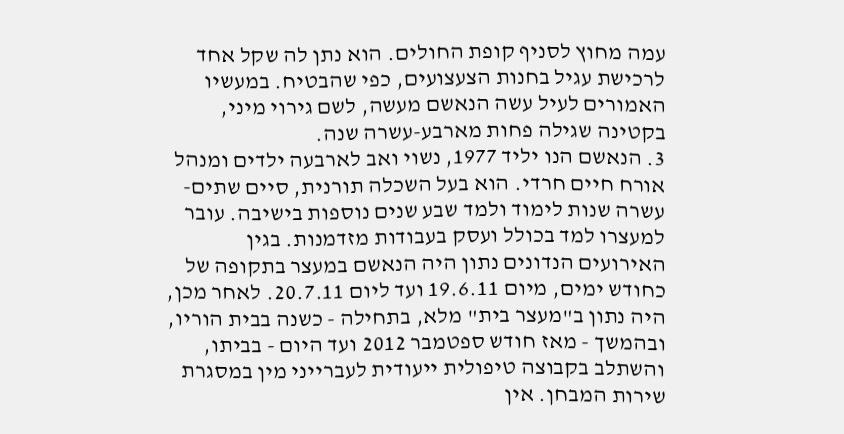עמה מחוץ לסניף קופת החולים. הוא נתן לה שקל אחד לרכישת עגיל בחנות הצעצועים, כפי שהבטיח. במעשיו האמורים לעיל עשה הנאשם מעשה, לשם גירוי מיני, בקטינה שגילה פחות מארבע-עשרה שנה.
3. הנאשם הנו יליד 1977, נשוי ואב לארבעה ילדים ומנהל אורח חיים חרדי. הוא בעל השכלה תורנית, סיים שתים-עשרה שנות לימוד ולמד שבע שנים נוספות בישיבה. עובר למעצרו למד בכולל ועסק בעבודות מזדמנות. בגין האירועים הנדונים נתון היה הנאשם במעצר בתקופה של כחודש ימים, מיום 19.6.11 ועד ליום 20.7.11. לאחר מכן, היה נתון ב"מעצר בית" מלא, בתחילה - כשנה בבית הוריו, ובהמשך - מאז חודש ספטמבר 2012 ועד היום - בביתו, והשתלב בקבוצה טיפולית ייעודית לעברייני מין במסגרת שירות המבחן. אין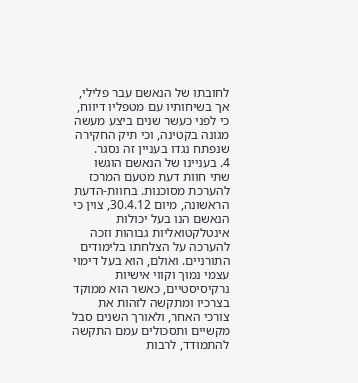לחובתו של הנאשם עבר פלילי, אך בשיחותיו עם מטפליו דיווח, כי לפני כעשר שנים ביצע מעשה מגונה בקטינה, וכי תיק החקירה שנפתח נגדו בעניין זה נסגר.
4. בעניינו של הנאשם הוגשו שתי חוות דעת מטעם המרכז להערכת מסוכנות. בחוות-הדעת הראשונה, מיום 30.4.12, צוין כי הנאשם הנו בעל יכולות אינטלקטואליות גבוהות וזכה להערכה על הצלחתו בלימודים התורניים. ואולם, הוא בעל דימוי עצמי נמוך וקווי אישיות נרקיסיסטיים, כאשר הוא ממוקד בצרכיו ומתקשה לזהות את צורכי האחר, ולאורך השנים סבל מקשיים ותסכולים עמם התקשה להתמודד, לרבות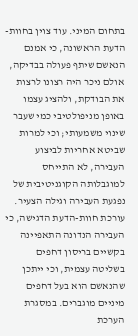בתחום המיני. עוד צוין בחוות-הדעת הראשונה, כי אמנם הנאשם שיתף פעולה בבדיקה, אולם ניכר היה רצונו לרצות את הבודקת, ולהציג עצמו באופן מניפולטיבי כמי שעבר שינוי משמעותי; וכי למרות שביטא אחריות לביצוע העבירה, לא התייחס למוגבלותה הקוגניטיבית של נפגעת העבירה וגילה הצעיר. עורכת חוות-הדעת הדגישה, כי העבירה הנדונה התאפיינה בקשיים בריסון דחפים בשליטה עצמית, וכי ייתכן שהנאשם הוא בעל דחפים מיניים מוגברים. במסגרת הערכת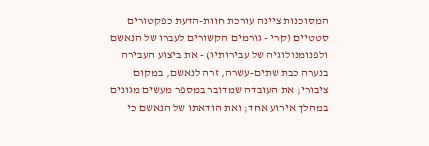המסוכנות ציינה עורכת חוות-הדעת כפקטורים סטטיים (קרי - גורמים הקשורים לעברו של הנאשם ולפנומנולוגיה של עבירותיו) - את ביצוע העבירה בנערה כבת שתים-עשרה, זרה לנאשם, במקום ציבורי; את העובדה שמדובר במספר מעשים מגונים במהלך אירוע אחד; ואת הודאתו של הנאשם כי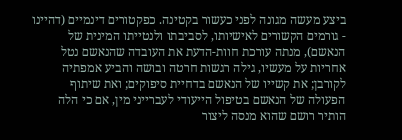ביצע מעשה מגונה לפני כעשור בקטינה. כפקטורים דינמיים (דהיינו - גורמים הקשורים לאישיותו, לסביבתו ולנטייתו המינית של הנאשם), מנתה עורכת חוות-הדעת את העובדה שהנאשם נטל אחריות על מעשיו, גילה רגשות חרטה ובושה והביע אמפתיה לקורבן; את קשייו של הנאשם בדחיית סיפוקים; ואת שיתוף הפעולה של הנאשם בטיפול הייעודי לעברייני מין, אם כי הלה הותיר רושם שהוא מנסה ליצור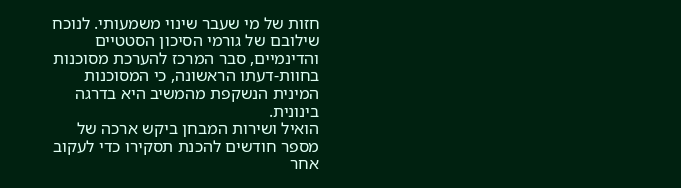חזות של מי שעבר שינוי משמעותי. לנוכח שילובם של גורמי הסיכון הסטטיים והדינמיים, סבר המרכז להערכת מסוכנות בחוות-דעתו הראשונה, כי המסוכנות המינית הנשקפת מהמשיב היא בדרגה בינונית.
הואיל ושירות המבחן ביקש ארכה של מספר חודשים להכנת תסקירו כדי לעקוב אחר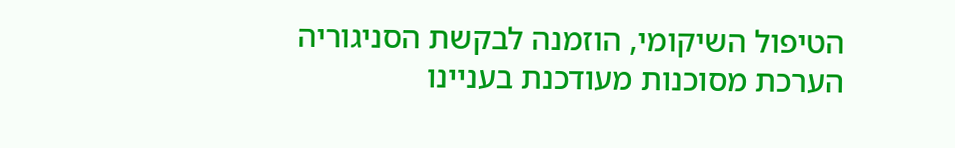הטיפול השיקומי, הוזמנה לבקשת הסניגוריה הערכת מסוכנות מעודכנת בעניינו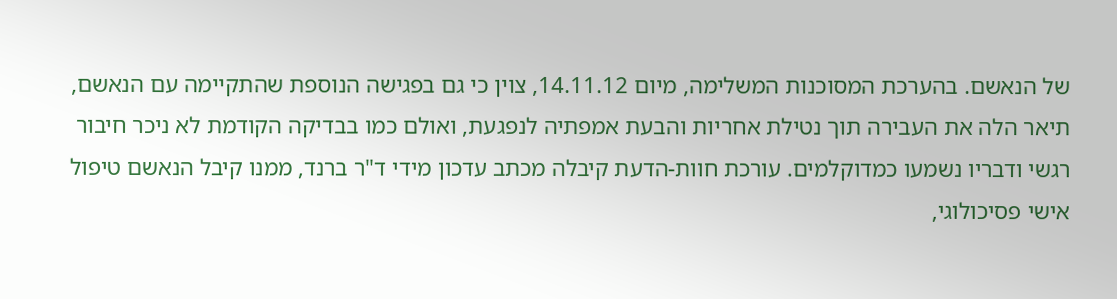של הנאשם. בהערכת המסוכנות המשלימה, מיום 14.11.12, צוין כי גם בפגישה הנוספת שהתקיימה עם הנאשם, תיאר הלה את העבירה תוך נטילת אחריות והבעת אמפתיה לנפגעת, ואולם כמו בבדיקה הקודמת לא ניכר חיבור רגשי ודבריו נשמעו כמדוקלמים. עורכת חוות-הדעת קיבלה מכתב עדכון מידי ד"ר ברנד, ממנו קיבל הנאשם טיפול אישי פסיכולוגי,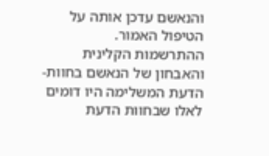והנאשם עדכן אותה על הטיפול האמור. ההתרשמות הקלינית והאבחון של הנאשם בחוות-הדעת המשלימה היו דומים לאלו שבחוות הדעת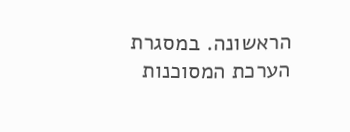הראשונה. במסגרת הערכת המסוכנות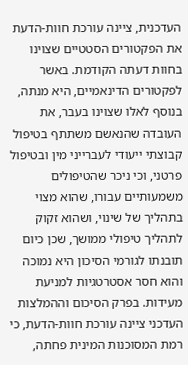העדכנית, ציינה עורכת חוות-הדעת את הפקטורים הסטטיים שצוינו בחוות דעתה הקודמת. באשר לפקטורים הדינאמיים, היא מנתה, בנוסף לאלו שצוינו בעבר, את העובדה שהנאשם משתתף בטיפול קבוצתי ייעודי לעברייני מין ובטיפול פרטני, וכי ניכר שהטיפולים משמעותיים עבורו, שהוא מצוי בתהליך של שינוי, ושהוא זקוק לתהליך טיפולי ממושך, שכן כיום תובנתו לגורמי הסיכון היא נמוכה והוא חסר אסטרטגיות למניעת מעידות. בפרק הסיכום וההמלצות העדכני ציינה עורכת חוות-הדעת, כי רמת המסוכנות המינית פחתה,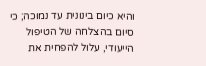והיא כיום בינונית עד נמוכה; כי סיום בהצלחה של הטיפול הייעודי, עלול להפחית את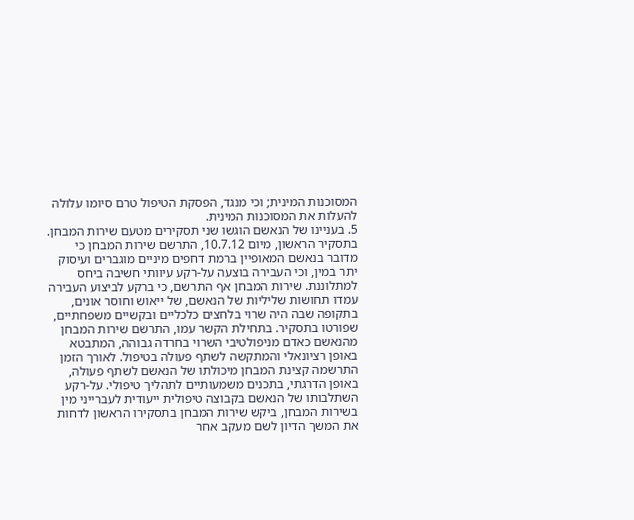המסוכנות המינית; וכי מנגד, הפסקת הטיפול טרם סיומו עלולה להעלות את המסוכנות המינית.
5. בעניינו של הנאשם הוגשו שני תסקירים מטעם שירות המבחן. בתסקיר הראשון, מיום 10.7.12, התרשם שירות המבחן כי מדובר בנאשם המאופיין ברמת דחפים מיניים מוגברים ועיסוק יתר במין, וכי העבירה בוצעה על-רקע עיוותי חשיבה ביחס למתלוננת. שירות המבחן אף התרשם, כי ברקע לביצוע העבירה עמדו תחושות שליליות של הנאשם, של ייאוש וחוסר אונים, בתקופה שבה היה שרוי בלחצים כלכליים ובקשיים משפחתיים, שפורטו בתסקיר. בתחילת הקשר עמו, התרשם שירות המבחן מהנאשם כאדם מניפולטיבי השרוי בחרדה גבוהה, המתבטא באופן רציונאלי והמתקשה לשתף פעולה בטיפול. לאורך הזמן התרשמה קצינת המבחן מיכולתו של הנאשם לשתף פעולה, באופן הדרגתי, בתכנים משמעותיים לתהליך טיפולי. על-רקע השתלבותו של הנאשם בקבוצה טיפולית ייעודית לעברייני מין בשירות המבחן, ביקש שירות המבחן בתסקירו הראשון לדחות את המשך הדיון לשם מעקב אחר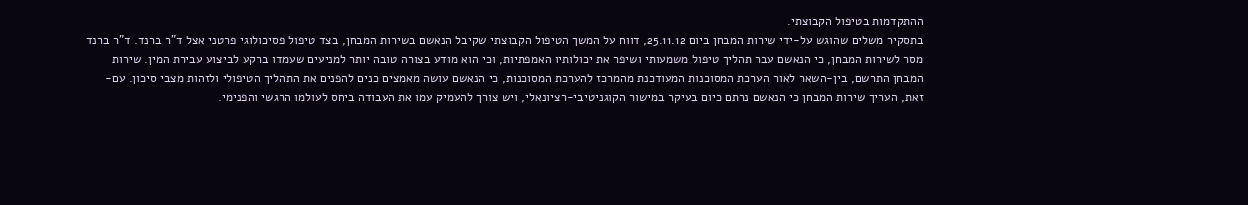ההתקדמות בטיפול הקבוצתי.
בתסקיר משלים שהוגש על-ידי שירות המבחן ביום 25.11.12, דווח על המשך הטיפול הקבוצתי שקיבל הנאשם בשירות המבחן, בצד טיפול פסיכולוגי פרטני אצל ד"ר ברנד. ד"ר ברנד מסר לשירות המבחן, כי הנאשם עבר תהליך טיפול משמעותי ושיפר את יכולותיו האמפתיות, וכי הוא מודע בצורה טובה יותר למניעים שעמדו ברקע לביצוע עבירת המין. שירות המבחן התרשם, בין-השאר לאור הערכת המסוכנות המעודכנת מהמרכז להערכת המסוכנות, כי הנאשם עושה מאמצים כנים להפנים את התהליך הטיפולי ולזהות מצבי סיכון. עם-זאת, העריך שירות המבחן כי הנאשם נרתם כיום בעיקר במישור הקוגניטיבי-רציונאלי, ויש צורך להעמיק עמו את העבודה ביחס לעולמו הרגשי והפנימי.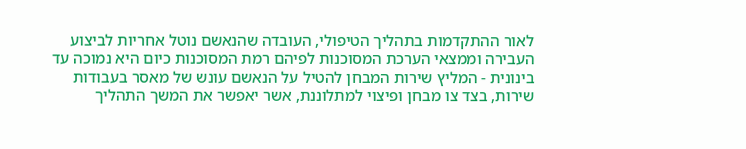לאור ההתקדמות בתהליך הטיפולי, העובדה שהנאשם נוטל אחריות לביצוע העבירה וממצאי הערכת המסוכנות לפיהם רמת המסוכנות כיום היא נמוכה עד בינונית - המליץ שירות המבחן להטיל על הנאשם עונש של מאסר בעבודות שירות, בצד צו מבחן ופיצוי למתלוננת, אשר יאפשר את המשך התהליך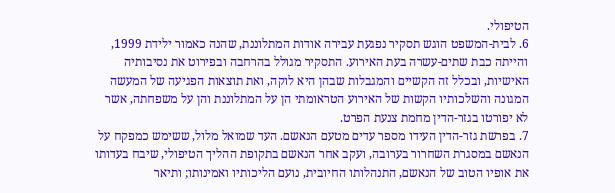הטיפולי.
6. לבית-המשפט הוגש תסקיר נפגעת עבירה אודות המתלוננת, שהנה כאמור ילידת 1999, והייתה כבת שתים-עשרה בעת האירוע. התסקיר מגולל בהרחבה ובפירוט את נסיבותיה האישיות, ובכלל זה הקשיים והמגבלות שבהן היא לוקה, ואת תוצאות הפגיעה של המעשה המגונה והשלכותיו הקשות של האירוע הטראומתי הן על המתלוננת והן על משפחתה, אשר לא יפורטו בגזר-הדין מחמת צנעת הפרט.
7. בפרשת גזר-הדין העידו מספר עדים מטעם הנאשם. העד שמואל מלול, ששימש כמפקח על הנאשם במסגרת השחרור בערובה, ועקב אחר הנאשם בתקופת ההליך הטיפולי, שיבח בעדותו את אופיו הטוב של הנאשם, התנהלותו החיובית, נועם הליכותיו ואמינותו; ותיאר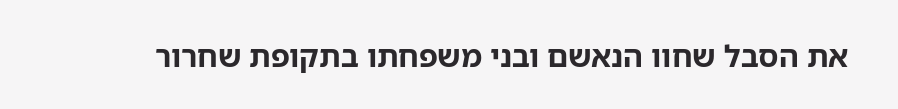את הסבל שחוו הנאשם ובני משפחתו בתקופת שחרור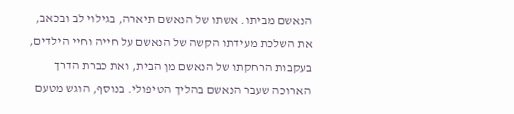הנאשם מביתו. אשתו של הנאשם תיארה, בגילוי לב ובכאב, את השלכת מעידתו הקשה של הנאשם על חייה וחיי הילדים, בעקבות הרחקתו של הנאשם מן הבית, ואת כברת הדרך הארוכה שעבר הנאשם בהליך הטיפולי. בנוסף, הוגש מטעם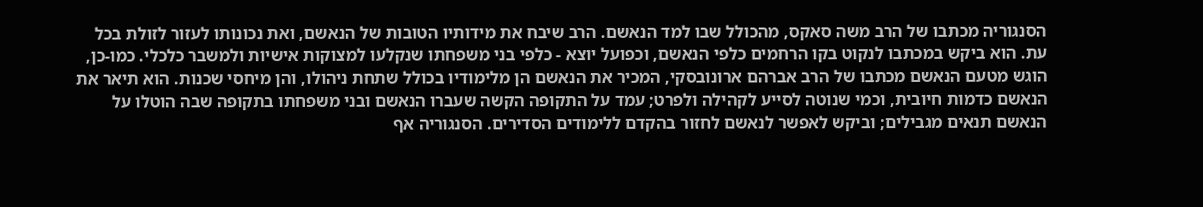הסנגוריה מכתבו של הרב משה סאקס, מהכולל שבו למד הנאשם. הרב שיבח את מידותיו הטובות של הנאשם, ואת נכונותו לעזור לזולת בכל עת. הוא ביקש במכתבו לנקוט בקו הרחמים כלפי הנאשם, וכפועל יוצא - כלפי בני משפחתו שנקלעו למצוקות אישיות ולמשבר כלכלי. כמו-כן, הוגש מטעם הנאשם מכתבו של הרב אברהם ארונובסקי, המכיר את הנאשם הן מלימודיו בכולל שתחת ניהולו, והן מיחסי שכנות. הוא תיאר את הנאשם כדמות חיובית, וכמי שנוטה לסייע לקהילה ולפרט; עמד על התקופה הקשה שעברו הנאשם ובני משפחתו בתקופה שבה הוטלו על הנאשם תנאים מגבילים; וביקש לאפשר לנאשם לחזור בהקדם ללימודים הסדירים. הסנגוריה אף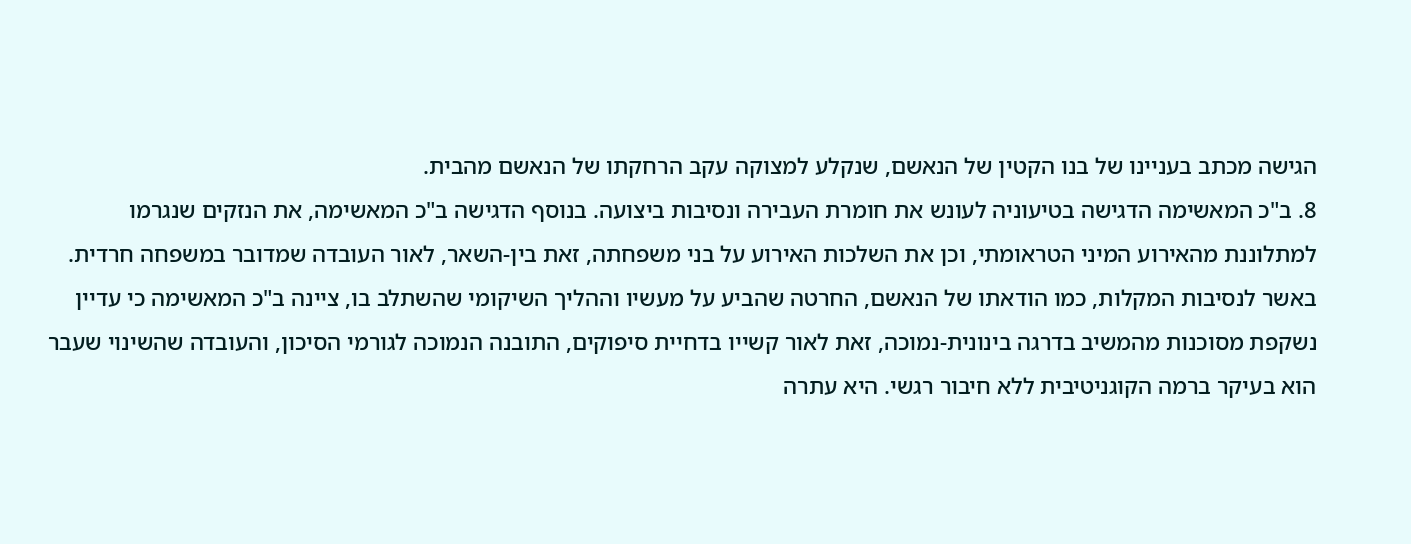הגישה מכתב בעניינו של בנו הקטין של הנאשם, שנקלע למצוקה עקב הרחקתו של הנאשם מהבית.
8. ב"כ המאשימה הדגישה בטיעוניה לעונש את חומרת העבירה ונסיבות ביצועה. בנוסף הדגישה ב"כ המאשימה, את הנזקים שנגרמו למתלוננת מהאירוע המיני הטראומתי, וכן את השלכות האירוע על בני משפחתה, זאת בין-השאר, לאור העובדה שמדובר במשפחה חרדית. באשר לנסיבות המקלות, כמו הודאתו של הנאשם, החרטה שהביע על מעשיו וההליך השיקומי שהשתלב בו, ציינה ב"כ המאשימה כי עדיין נשקפת מסוכנות מהמשיב בדרגה בינונית-נמוכה, זאת לאור קשייו בדחיית סיפוקים, התובנה הנמוכה לגורמי הסיכון, והעובדה שהשינוי שעבר הוא בעיקר ברמה הקוגניטיבית ללא חיבור רגשי. היא עתרה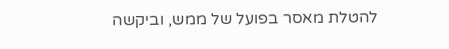להטלת מאסר בפועל של ממש, וביקשה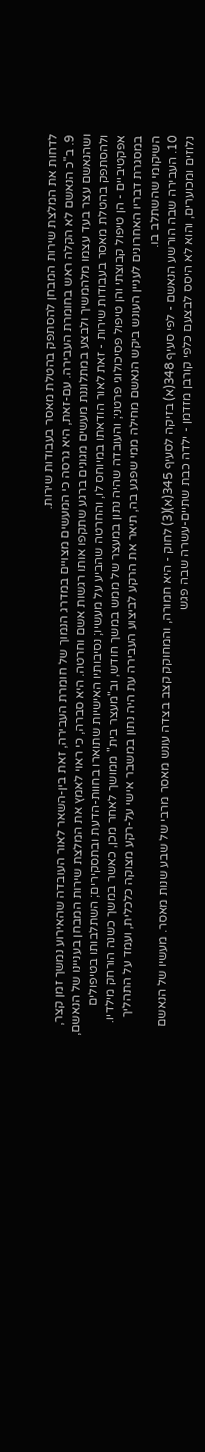לדחות את המלצת שירות המבחן להסתפק בהטלת מאסר בעבודות שירות.
9. ב"כ הנאשם לא הקלה ראש בחומרת העבירה. עם-זאת, היא גרסה כי המעשים מצויים במדרג הנמוך של חומרת העבירה, זאת בין-השאר לאור העובדה שהאירוע נמשך זמן קצר, ושהנאשם עצר בעד עצמו מלהמשיך ולבצע במתלוננת מעשים מגונים ברגע שתקפו אותו רגשות אשם וחרטה. היא סברה, כי ראוי לאמץ את המלצת שירות המבחן בעניינו של הנאשם, ולהסתפק בהטלת מאסר בעבודות שירות - זאת לאור הודאתו במיוחס לו, והחרטה שהביע על מעשיו; נסיבותיו האישיות שתוארו בחוות-הדעת ובתסקירים; השתלבותו בטיפולים אפקטיביים - הן טיפול קבוצתי והן טיפול פסיכולוגי פרטני; והעובדה שהיה נתון במעצר של ממש במשך חודש, וב"מעצר בית" ממושך לאחר מכן, כאשר במשך כשנה הורחק מילדיו.
במסגרת דבריו האחרונים לעניין העונש ביקש הנאשם מחילה ממי שפגע בה, תיאר את הרקע לביצוע העבירה עת היה נתון במשבר אישי על-רקע מצוקה כלכלית, ועמד על התהליך השיקומי שהשתלב בו.
10. העבירה שבה הורשע הנאשם - לפי סעיף 348(א) בזיקה לסעיף 345(א)(3) לחוק - היא חמורה, והמחוקק קצב בצדה עונש מאסר מרבי של שבע שנות מאסר. מעשיו של הנאשם נלוזים ומכוערים, והוא לא היסס לבצעם כלפי קורבן מזדמן - ילדה כבת שתיים-עשרה שבה פגש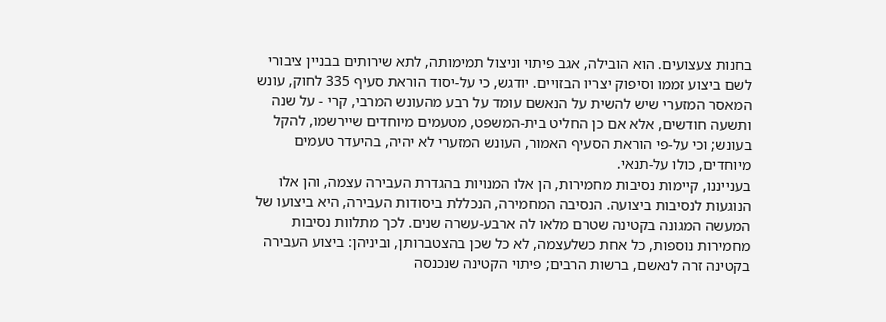בחנות צעצועים. הוא הובילה, אגב פיתוי וניצול תמימותה, לתא שירותים בבניין ציבורי לשם ביצוע זממו וסיפוק יצריו הבזויים. יודגש, כי על-יסוד הוראת סעיף 335 לחוק, עונש המאסר המזערי שיש להשית על הנאשם עומד על רבע מהעונש המרבי, קרי - על שנה ותשעה חודשים, אלא אם כן החליט בית-המשפט, מטעמים מיוחדים שיירשמו, להקל בעונש; וכי על-פי הוראת הסעיף האמור, העונש המזערי לא יהיה, בהיעדר טעמים מיוחדים, כולו על-תנאי.
בענייננו, קיימות נסיבות מחמירות, הן אלו המנויות בהגדרת העבירה עצמה, והן אלו הנוגעות לנסיבות ביצועה. הנסיבה המחמירה, הנכללת ביסודות העבירה, היא ביצועו של המעשה המגונה בקטינה שטרם מלאו לה ארבע-עשרה שנים. לכך מתלוות נסיבות מחמירות נוספות, כל אחת כשלעצמה, לא כל שכן בהצטברותן, וביניהן: ביצוע העבירה בקטינה זרה לנאשם, ברשות הרבים; פיתוי הקטינה שנכנסה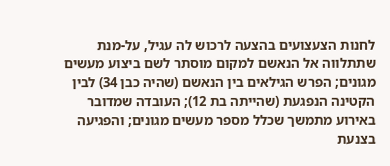לחנות הצעצועים בהצעה לרכוש לה עגיל, על-מנת שתתלווה אל הנאשם למקום מוסתר לשם ביצוע מעשים מגונים; הפרש הגילאים בין הנאשם (שהיה כבן 34) לבין הקטינה הנפגעת (שהייתה בת 12); העובדה שמדובר באירוע מתמשך שכלל מספר מעשים מגונים; והפגיעה בצנעת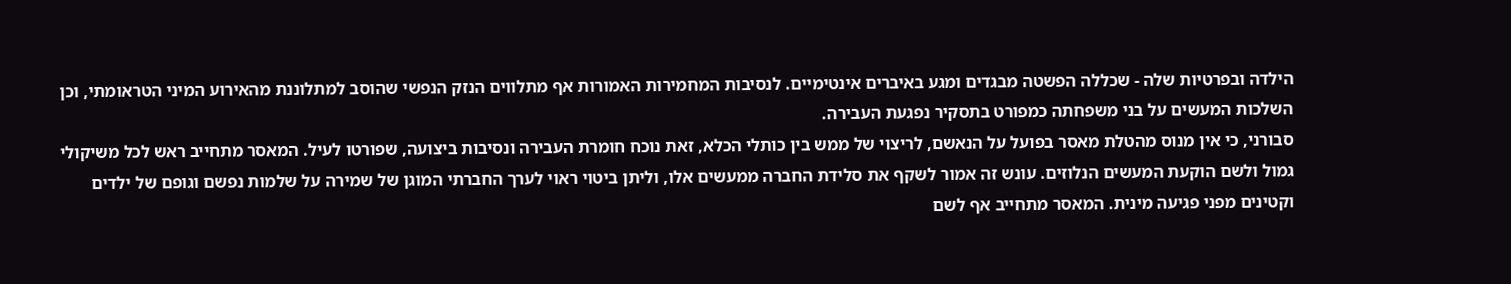הילדה ובפרטיות שלה - שכללה הפשטה מבגדים ומגע באיברים אינטימיים. לנסיבות המחמירות האמורות אף מתלווים הנזק הנפשי שהוסב למתלוננת מהאירוע המיני הטראומתי, וכן השלכות המעשים על בני משפחתה כמפורט בתסקיר נפגעת העבירה.
סבורני, כי אין מנוס מהטלת מאסר בפועל על הנאשם, לריצוי של ממש בין כותלי הכלא, זאת נוכח חומרת העבירה ונסיבות ביצועה, שפורטו לעיל. המאסר מתחייב ראש לכל משיקולי גמול ולשם הוקעת המעשים הנלוזים. עונש זה אמור לשקף את סלידת החברה ממעשים אלו, וליתן ביטוי ראוי לערך החברתי המוגן של שמירה על שלמות נפשם וגופם של ילדים וקטינים מפני פגיעה מינית. המאסר מתחייב אף לשם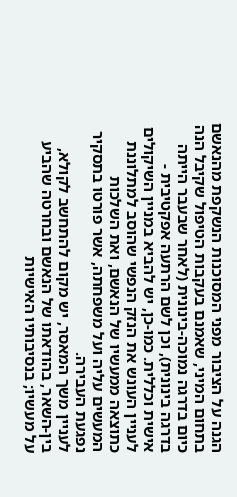הגנה על הציבור מפני המסוכנות הנשקפת מהנאשם בתחום המיני, שאמנם בעקבות הטיפול שקיבל הנה כיום בדרגה נמוכה-בינונית (לאחר שבעבר הייתה בדרגה בינונית), וכן לשם הרתעה אפקטיבית - אישית וכללית. כמו-כן, יש להביא במניין השיקולים לעניין העונש את הנזק הנפשי שהוסב למתלוננת כתוצאה ממעשיו של הנאשם, ואת השלכות המעשים עליה ועל משפחתה, אשר פורטו בתסקיר נפגעת העבירה.
לעניין משך המאסר, יש מקום להתחשב לקולא, בין-השאר, בהודאתו של הנאשם ובחרטה שהביע על מעשיו; בנסיבותיו האישיות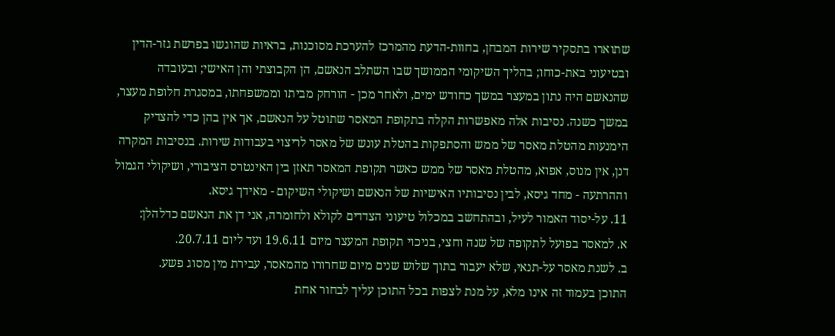שתוארו בתסקיר שירות המבחן, בחוות-הדעת מהמרכז להערכת מסוכנות, בראיות שהוגשו בפרשת גזר-הדין ובטיעוני באת-כוחו; בהליך השיקומי הממושך שבו השתלב הנאשם, הן הקבוצתי והן האישי; ובעובדה שהנאשם היה נתון במעצר במשך כחודש ימים, ולאחר מכן - הורחק מביתו וממשפחתו, במסגרת חלופת מעצר, במשך כשנה. נסיבות אלה מאפשרות הקלה בתקופת המאסר שתוטל על הנאשם, אך אין בהן כדי להצדיק הימנעות מהטלת מאסר של ממש והסתפקות בהטלת עונש של מאסר לריצוי בעבודות שירות. בנסיבות המקרה דנן, אין מנוס, אפוא, מהטלת מאסר של ממש כאשר תקופת המאסר תאזן בין האינטרס הציבורי, ושיקולי הגמול וההרתעה - מחד גיסא, לבין נסיבותיו האישיות של הנאשם ושיקולי השיקום - מאידך גיסא.
11. על-יסוד האמור לעיל, ובהתחשב במכלול טיעוני הצדדים לקולא ולחומרה, אני דן את הנאשם כדלהלן:
א. למאסר בפועל לתקופה של שנה וחצי, בניכוי תקופת המעצר מיום 19.6.11 ועד ליום 20.7.11.
ב. לשנת מאסר על-תנאי, שלא יעבור בתוך שלוש שנים מיום שחרורו מהמאסר, עבירת מין מסוג פשע.
התוכן בעמוד זה אינו מלא, על מנת לצפות בכל התוכן עליך לבחור אחת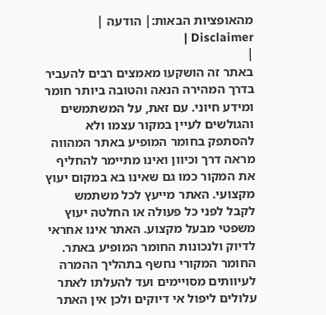מהאופציות הבאות:| הודעה | Disclaimer |
|
באתר זה הושקעו מאמצים רבים להעביר בדרך המהירה הנאה והטובה ביותר חומר ומידע חיוני. עם זאת, על המשתמשים והגולשים לעיין במקור עצמו ולא להסתפק בחומר המופיע באתר המהווה מראה דרך וכיוון ואינו מתיימר להחליף את המקור כמו גם שאינו בא במקום יעוץ מקצועי. האתר מייעץ לכל משתמש לקבל לפני כל פעולה או החלטה יעוץ משפטי מבעל מקצוע. האתר אינו אחראי לדיוק ולנכונות החומר המופיע באתר. החומר המקורי נחשף בתהליך ההמרה לעיוותים מסויימים ועד להעלתו לאתר עלולים ליפול אי דיוקים ולכן אין האתר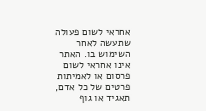אחראי לשום פעולה שתעשה לאחר השימוש בו. האתר אינו אחראי לשום פרסום או לאמיתות פרטים של כל אדם, תאגיד או גוף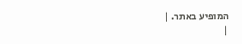המופיע באתר. |
|